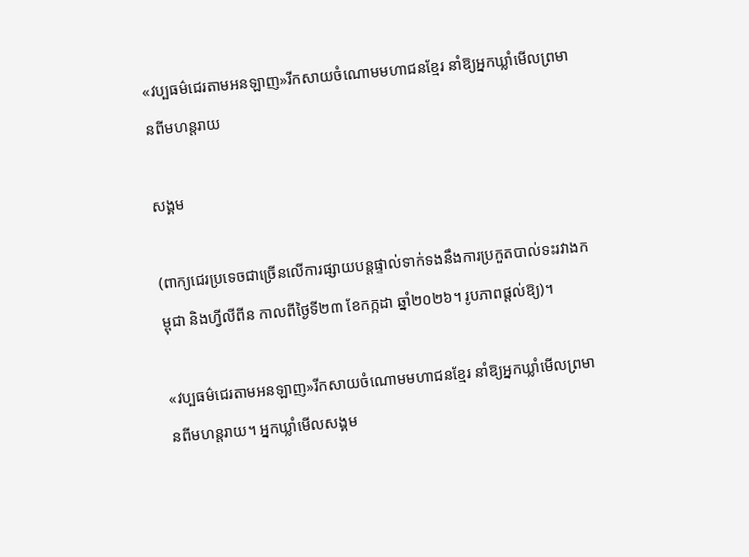«វប្បធម៌ជេរតាមអនឡាញ»រីកសាយចំណោមមហាជនខ្មែរ នាំឱ្យអ្នកឃ្លាំមើលព្រមានពីមហន្តរាយ

សង្គម

(ពាក្យជេរប្រទេចជាច្រើនលើការផ្សាយបន្តផ្ទាល់ទាក់ទងនឹងការប្រកួតបាល់ទះរវាងកម្ពុជា និងហ្វីលីពីន កាលពីថ្ងៃទី២៣ ខែកក្កដា ឆ្នាំ២០២៦។ រូបភាពផ្ដល់ឱ្យ)។

«វប្បធម៌ជេរតាមអនឡាញ»រីកសាយចំណោមមហាជនខ្មែរ នាំឱ្យអ្នកឃ្លាំមើលព្រមានពីមហន្តរាយ។ អ្នកឃ្លាំមើលសង្គម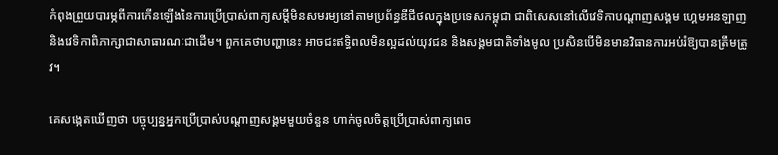កំពុងព្រួយបារម្ភពីការកើនឡើងនៃការប្រើប្រាស់ពាក្យសម្តីមិនសមរម្យនៅតាមប្រព័ន្ធឌីជីថលក្នុងប្រទេសកម្ពុជា ជាពិសេសនៅលើវេទិកាបណ្តាញសង្គម ហ្គេមអនឡាញ និងវេទិកាពិភាក្សាជាសាធារណៈជាដើម។ ពួកគេថាបញ្ហានេះ អាចជះឥទ្ធិពលមិនល្អដល់យុវជន និងសង្គមជាតិទាំងមូល ប្រសិនបើមិនមានវិធានការអប់រំឱ្យបានត្រឹមត្រូវ។

គេសង្កេតឃើញថា បច្ចុប្បន្នអ្នកប្រើប្រាស់បណ្តាញសង្គមមួយចំនួន ហាក់ចូលចិត្តប្រើប្រាស់ពាក្យពេច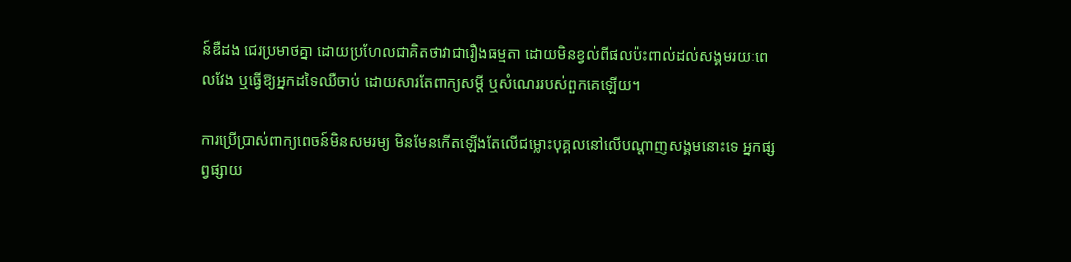ន៍ឌឺដង ជេរប្រមាថគ្នា ដោយប្រហែលជាគិតថាវាជារឿងធម្មតា ដោយមិនខ្វល់ពីផលប៉ះពាល់ដល់សង្គមរយៈពេលវែង ឬធ្វើឱ្យអ្នកដទៃឈឺចាប់ ដោយសារតែពាក្យសម្តី ឬសំណេររបស់ពួកគេឡើយ។

ការប្រើប្រាស់ពាក្យពេចន៍មិនសមរម្យ មិនមែនកើតឡើងតែលើជម្លោះបុគ្គលនៅលើបណ្តាញសង្គមនោះទេ អ្នកផ្សព្វផ្សាយ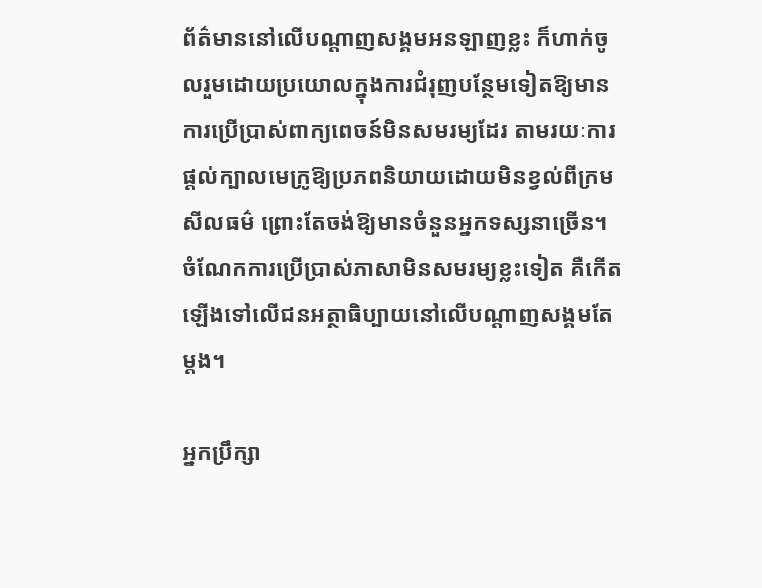ព័ត៌មាននៅលើបណ្តាញសង្គមអនឡាញខ្លះ ក៏ហាក់ចូលរួមដោយប្រយោលក្នុងការជំរុញបន្ថែមទៀតឱ្យមានការប្រើប្រាស់ពាក្យពេចន៍មិនសមរម្យដែរ តាមរយៈការផ្តល់ក្បាលមេក្រូឱ្យប្រភពនិយាយដោយមិនខ្វល់ពីក្រមសីលធម៌ ព្រោះតែចង់ឱ្យមានចំនួនអ្នកទស្សនាច្រើន។ ចំណែកការប្រើប្រាស់ភាសាមិនសមរម្យខ្លះទៀត គឺកើតឡើងទៅលើជនអត្ថាធិប្បាយនៅលើបណ្តាញសង្គមតែម្តង។

អ្នកប្រឹក្សា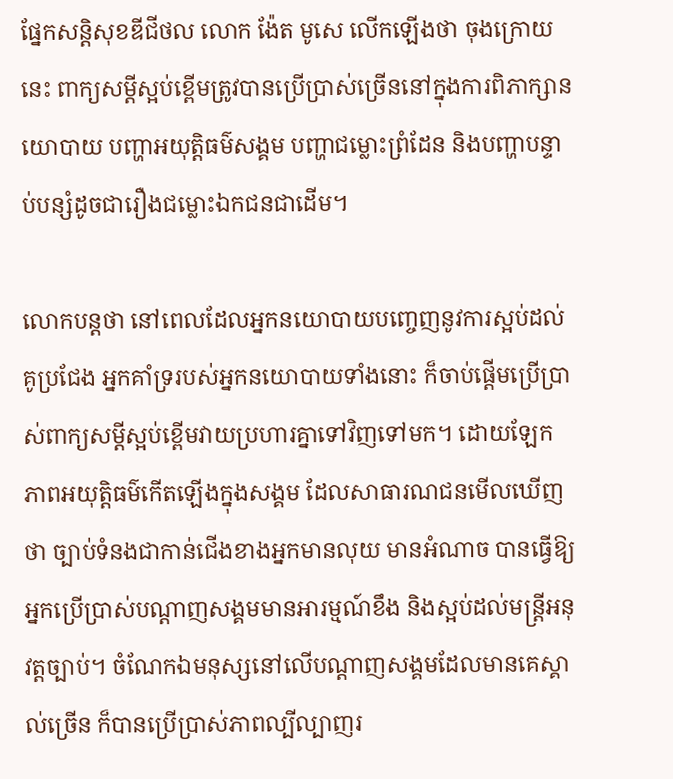ផ្នែកសន្តិសុខឌីជីថល លោក ង៉ែត មូសេ លើកឡើងថា ចុងក្រោយនេះ ពាក្យសម្តីស្អប់ខ្ពើមត្រូវបានប្រើប្រាស់ច្រើននៅក្នុងការពិភាក្សានយោបាយ បញ្ហាអយុត្តិធម៌សង្គម បញ្ហាជម្លោះព្រំដែន និងបញ្ហាបន្ទាប់បន្សំដូចជារឿងជម្លោះឯកជនជាដើម។

លោកបន្តថា នៅពេលដែលអ្នកនយោបាយបញ្ចេញនូវការស្អប់ដល់គូប្រជែង អ្នកគាំទ្ររបស់អ្នកនយោបាយទាំងនោះ ក៏ចាប់ផ្តើមប្រើប្រាស់ពាក្យសម្តីស្អប់ខ្ពើមវាយប្រហារគ្នាទៅវិញទៅមក។ ដោយឡែក ភាពអយុត្តិធម៌កើតឡើងក្នុងសង្គម ដែលសាធារណជនមើលឃើញថា ច្បាប់ទំនងជាកាន់ជើងខាងអ្នកមានលុយ មានអំណាច បានធ្វើឱ្យអ្នកប្រើប្រាស់បណ្តាញសង្គមមានអារម្មណ៍ខឹង និងស្អប់ដល់មន្ត្រីអនុវត្តច្បាប់។ ចំណែកឯមនុស្សនៅលើបណ្តាញសង្គមដែលមានគេស្គាល់ច្រើន ក៏បានប្រើប្រាស់ភាពល្បីល្បាញរ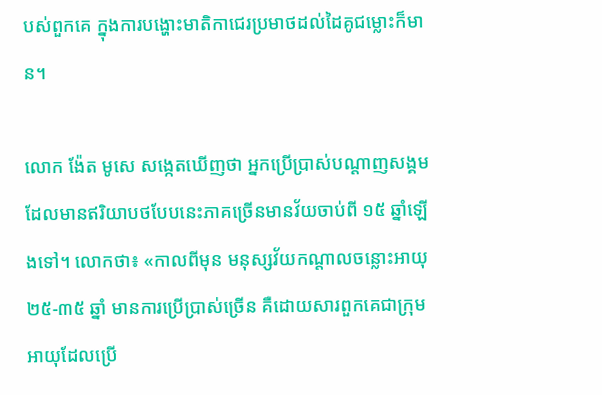បស់ពួកគេ ក្នុងការបង្ហោះមាតិកាជេរប្រមាថដល់ដៃគូជម្លោះក៏មាន។

លោក ង៉ែត មូសេ សង្កេតឃើញថា អ្នកប្រើប្រាស់បណ្តាញសង្គមដែលមានឥរិយាបថបែបនេះភាគច្រើនមានវ័យចាប់ពី ១៥ ឆ្នាំឡើងទៅ។ លោកថា៖ «កាលពីមុន មនុស្សវ័យកណ្តាលចន្លោះអាយុ ២៥-៣៥ ឆ្នាំ មានការប្រើប្រាស់ច្រើន គឺដោយសារពួកគេជាក្រុមអាយុដែលប្រើ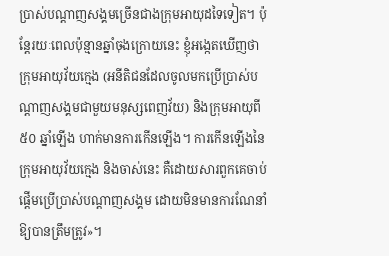ប្រាស់បណ្តាញសង្គមច្រើនជាងក្រុមអាយុដទៃទៀត។ ប៉ុន្តែរយៈពេលប៉ុន្មានឆ្នាំចុងក្រោយនេះ ខ្ញុំអង្កេតឃើញថា ក្រុមអាយុវ័យក្មេង (អនីតិជនដែលចូលមកប្រើប្រាស់បណ្តាញសង្គមជាមួយមនុស្សពេញវ័យ) និងក្រុមអាយុពី ៥០ ឆ្នាំឡើង ហាក់មានការកើនឡើង។ ការកើនឡើងនៃក្រុមអាយុវ័យក្មេង និងចាស់នេះ គឺដោយសារពួកគេចាប់ផ្តើមប្រើប្រាស់បណ្តាញសង្គម ដោយមិនមានការណែនាំឱ្យបានត្រឹមត្រូវ»។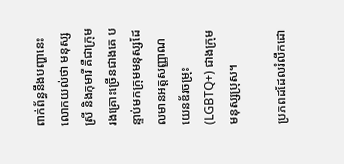ពាក់ព័ន្ធនឹងបញ្ហានេះ លោកយល់ថា មនុស្សស្រី និងកុមារី គឺជាក្រុមរងគ្រោះច្រើនជាងគេ បន្ទាប់មកក្រុមមនុស្សដែលមានអត្តសញ្ញាណយេនឌ័រចម្រុះ (LGBTQ+) ជាងក្រុមមនុស្សប្រុស។

ប្រភពដដែលរំលឹកដោ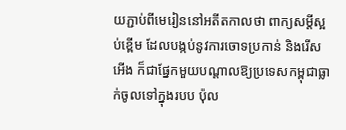យភ្ជាប់ពីមេរៀននៅអតីតកាលថា ពាក្យសម្តីស្អប់ខ្ពើម ដែលបង្កប់នូវការចោទប្រកាន់ និងរើសអើង ក៏ជាផ្នែកមួយបណ្តាលឱ្យប្រទេសកម្ពុជាធ្លាក់ចូលទៅក្នុងរបប ប៉ុល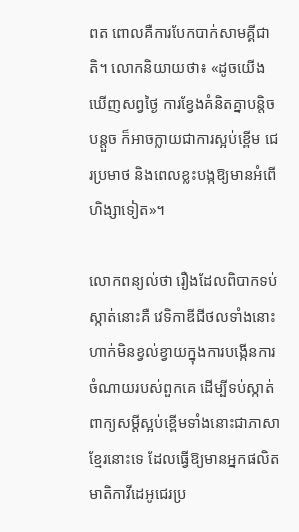ពត ពោលគឺការបែកបាក់សាមគ្គីជាតិ។ លោកនិយាយថា៖ «ដូចយើងឃើញសព្វថ្ងៃ ការខ្វែងគំនិតគ្នាបន្តិចបន្តួច ក៏អាចក្លាយជាការស្អប់ខ្ពើម ជេរប្រមាថ និងពេលខ្លះបង្កឱ្យមានអំពើហិង្សាទៀត»។

លោកពន្យល់ថា រឿងដែលពិបាកទប់ស្កាត់នោះគឺ វេទិកាឌីជីថលទាំងនោះហាក់មិនខ្វល់ខ្វាយក្នុងការបង្កើនការចំណាយរបស់ពួកគេ ដើម្បីទប់ស្កាត់ពាក្យសម្តីស្អប់ខ្ពើមទាំងនោះជាភាសាខ្មែរនោះទេ ដែលធ្វើឱ្យមានអ្នកផលិតមាតិកាវីដេអូជេរប្រ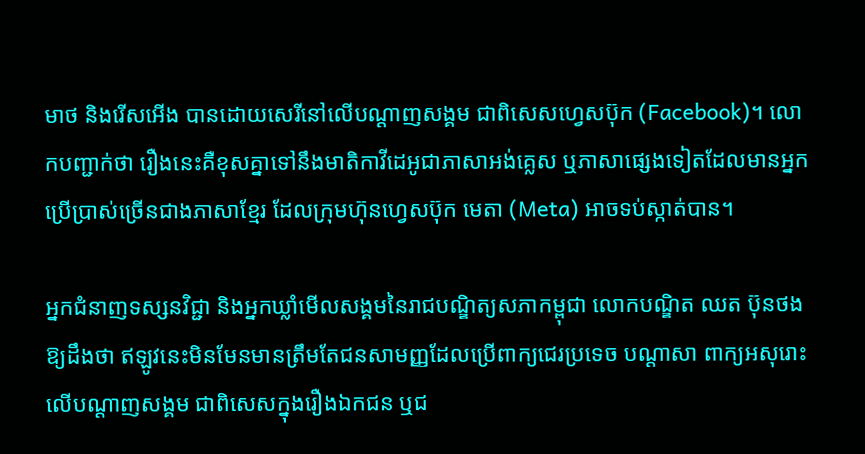មាថ និងរើសអើង បានដោយសេរីនៅលើបណ្តាញសង្គម ជាពិសេសហ្វេសប៊ុក (Facebook)។ លោកបញ្ជាក់ថា រឿងនេះគឺខុសគ្នាទៅនឹងមាតិកាវីដេអូជាភាសាអង់គ្លេស ឬភាសាផ្សេងទៀតដែលមានអ្នកប្រើប្រាស់ច្រើនជាងភាសាខ្មែរ ដែលក្រុមហ៊ុនហ្វេសប៊ុក មេតា (Meta) អាចទប់ស្កាត់បាន។

អ្នកជំនាញទស្សនវិជ្ជា និងអ្នកឃ្លាំមើលសង្គមនៃរាជបណ្ឌិត្យសភាកម្ពុជា លោកបណ្ឌិត ឈត ប៊ុនថង ឱ្យដឹងថា ឥឡូវនេះមិនមែនមានត្រឹមតែជនសាមញ្ញដែលប្រើពាក្យជេរប្រទេច បណ្តាសា ពាក្យអសុរោះលើបណ្ដាញសង្គម ជាពិសេសក្នុងរឿងឯកជន ឬជ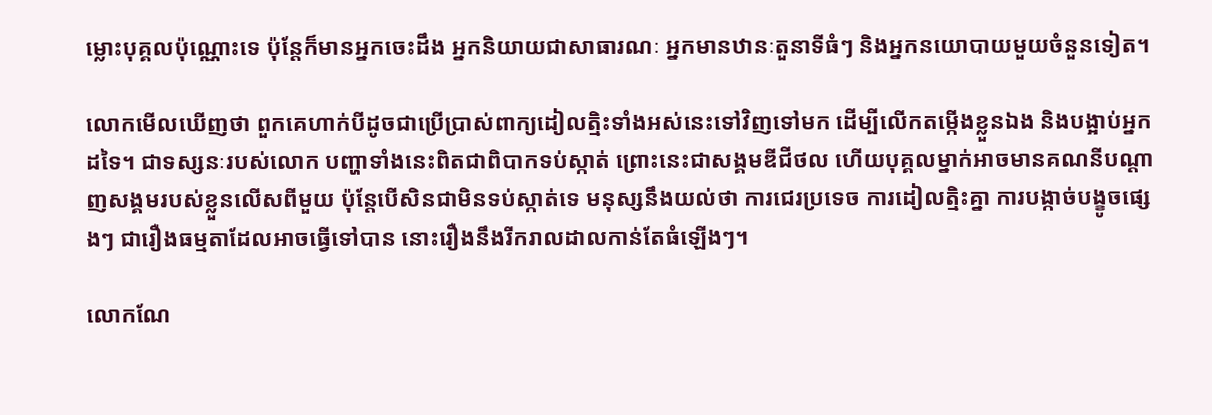ម្លោះបុគ្គលប៉ុណ្ណោះទេ ប៉ុន្តែក៏មានអ្នកចេះដឹង អ្នកនិយាយជាសាធារណៈ អ្នកមានឋានៈតួនាទីធំៗ និងអ្នកនយោបាយមួយចំនួនទៀត។

លោកមើលឃើញថា ពួកគេហាក់បីដូចជាប្រើប្រាស់ពាក្យដៀលត្មិះទាំងអស់នេះទៅវិញទៅមក ដើម្បីលើកតម្កើងខ្លួនឯង និងបង្អាប់អ្នកដទៃ។ ជាទស្សនៈរបស់លោក បញ្ហាទាំងនេះពិតជាពិបាកទប់ស្កាត់ ព្រោះនេះជាសង្គមឌីជីថល ហើយបុគ្គលម្នាក់អាចមានគណនីបណ្ដាញសង្គមរបស់ខ្លួនលើសពីមួយ ប៉ុន្តែបើសិនជាមិនទប់ស្កាត់ទេ មនុស្សនឹងយល់ថា ការជេរប្រទេច ការដៀលត្មិះគ្នា ការបង្កាច់បង្ខូចផ្សេងៗ ជារឿងធម្មតាដែលអាចធ្វើទៅបាន នោះរឿងនឹងរីករាលដាលកាន់តែធំឡើងៗ។

លោកណែ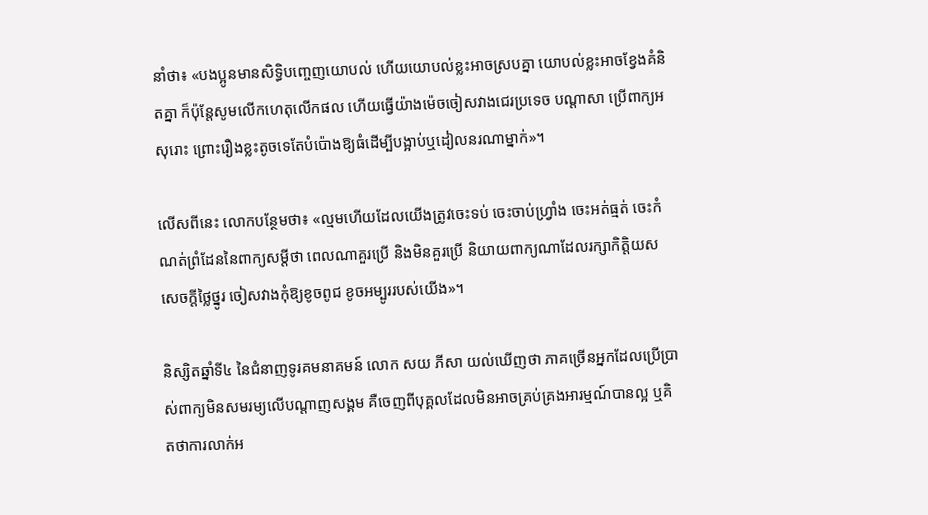នាំថា៖ «បងប្អូនមានសិទ្ធិបញ្ចេញយោបល់ ហើយយោបល់ខ្លះអាចស្របគ្នា យោបល់ខ្លះអាចខ្វែងគំនិតគ្នា ក៏ប៉ុន្តែសូមលើកហេតុលើកផល ហើយធ្វើយ៉ាងម៉េចចៀសវាងជេរប្រទេច បណ្ដាសា ប្រើពាក្យអសុរោះ ព្រោះរឿងខ្លះតូចទេតែបំប៉ោងឱ្យធំដើម្បីបង្អាប់ឬដៀលនរណាម្នាក់»។

លើសពីនេះ លោកបន្ថែមថា៖ «ល្មមហើយដែលយើងត្រូវចេះទប់ ចេះចាប់ហ្វ្រាំង ចេះអត់ធ្មត់ ចេះកំណត់ព្រំដែននៃពាក្យសម្ដីថា ពេលណាគួរប្រើ និងមិនគួរប្រើ និយាយពាក្យណាដែលរក្សាកិត្តិយស សេចក្ដីថ្លៃថ្នូរ ចៀសវាងកុំឱ្យខូចពូជ ខូចអម្បូររបស់យើង»។

និស្សិតឆ្នាំទី៤ នៃជំនាញទូរគមនាគមន៍ លោក សយ ភីសា យល់ឃើញថា ភាគច្រើនអ្នកដែលប្រើប្រាស់ពាក្យមិនសមរម្យលើបណ្ដាញសង្គម គឺចេញពីបុគ្គលដែលមិនអាចគ្រប់គ្រងអារម្មណ៍បានល្អ ឬគិតថាការលាក់អ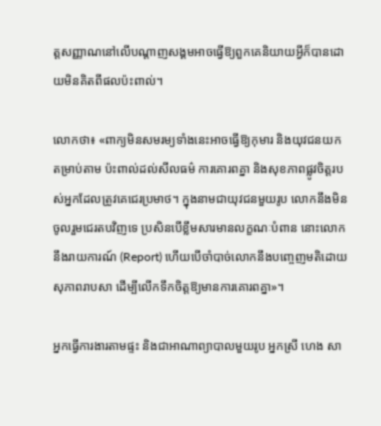ត្តសញ្ញាណនៅលើបណ្ដាញសង្គមអាចធ្វើឱ្យពួកគេនិយាយអ្វីក៏បានដោយមិនគិតពីផលប៉ះពាល់។

លោកថា៖ «ពាក្យមិនសមរម្យទាំងនេះអាចធ្វើឱ្យកុមារ និងយុវជនយកតម្រាប់តាម ប៉ះពាល់ដល់សីលធម៌ ការគោរពគ្នា និងសុខភាពផ្លូវចិត្តរបស់អ្នកដែលត្រូវគេជេរប្រមាថ។ ក្នុងនាមជាយុវជនមួយរូប លោកនឹងមិនចូលរួមជេរតបវិញទេ ប្រសិនបើខ្លឹមសារមានលក្ខណៈបំពាន នោះលោកនឹងរាយការណ៍ (Report) ហើយបើចាំបាច់លោកនឹងបញ្ចេញមតិដោយសុភាពរាបសា ដើម្បីលើកទឹកចិត្តឱ្យមានការគោរពគ្នា»។

អ្នកធ្វើការងារតាមផ្ទះ និងជាអាណាព្យាបាលមួយរូប អ្នកស្រី ហេង សា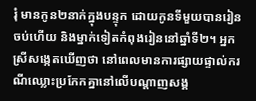រុំ មានកូន២នាក់ក្នុងបន្ទុក ដោយកូនទីមួយបានរៀនចប់ហើយ និងម្នាក់ទៀតកំពុងរៀននៅឆ្នាំទី២។ អ្នកស្រីសង្កេតឃើញថា នៅពេលមានការផ្សាយផ្ទាល់ករណីឈ្លោះប្រកែកគ្នានៅលើបណ្តាញសង្គ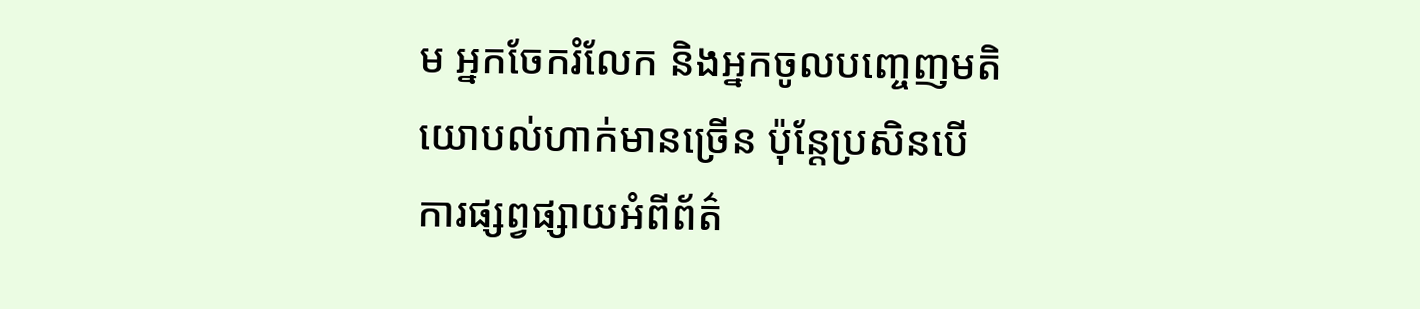ម អ្នកចែករំលែក និងអ្នកចូលបញ្ចេញមតិយោបល់ហាក់មានច្រើន ប៉ុន្តែប្រសិនបើការផ្សព្វផ្សាយអំពីព័ត៌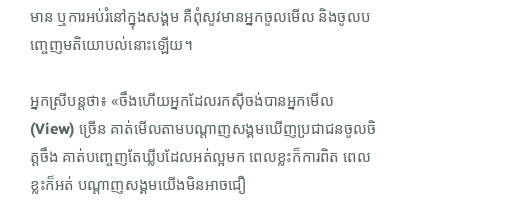មាន ឬការអប់រំនៅក្នុងសង្គម គឺពុំសូវមានអ្នកចូលមើល និងចូលបញ្ចេញមតិយោបល់នោះឡើយ។

អ្នកស្រីបន្តថា៖ «ចឹងហើយអ្នកដែលរកស៊ីចង់បានអ្នកមើល (View) ច្រើន គាត់មើលតាមបណ្ដាញសង្គមឃើញប្រជាជនចូលចិត្តចឹង គាត់បញ្ចេញតែឃ្លីបដែលអត់ល្អមក ពេលខ្លះក៏ការពិត ពេលខ្លះក៏អត់ បណ្ដាញសង្គមយើងមិនអាចជឿ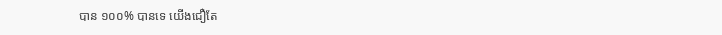បាន ១០០% បានទេ យើងជឿតែ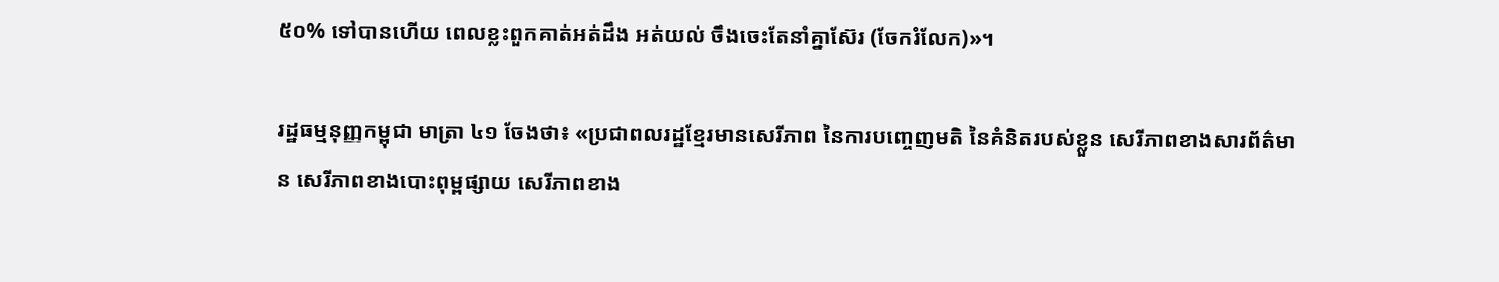៥០% ទៅបានហើយ ពេលខ្លះពួកគាត់អត់ដឹង អត់យល់ ចឹងចេះតែនាំគ្នាស៊ែរ (ចែករំលែក)»។

រដ្ឋធម្មនុញ្ញកម្ពុជា មាត្រា ៤១ ចែងថា៖ «ប្រជាពលរដ្ឋខ្មែរមានសេរីភាព នៃការបញ្ចេញមតិ នៃគំនិតរបស់ខ្លួន សេរីភាពខាងសារព័ត៌មាន សេរីភាពខាងបោះពុម្ពផ្សាយ សេរីភាពខាង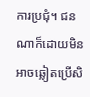ការប្រជុំ។ ជនណាក៏ដោយមិនអាចឆ្លៀតប្រើសិ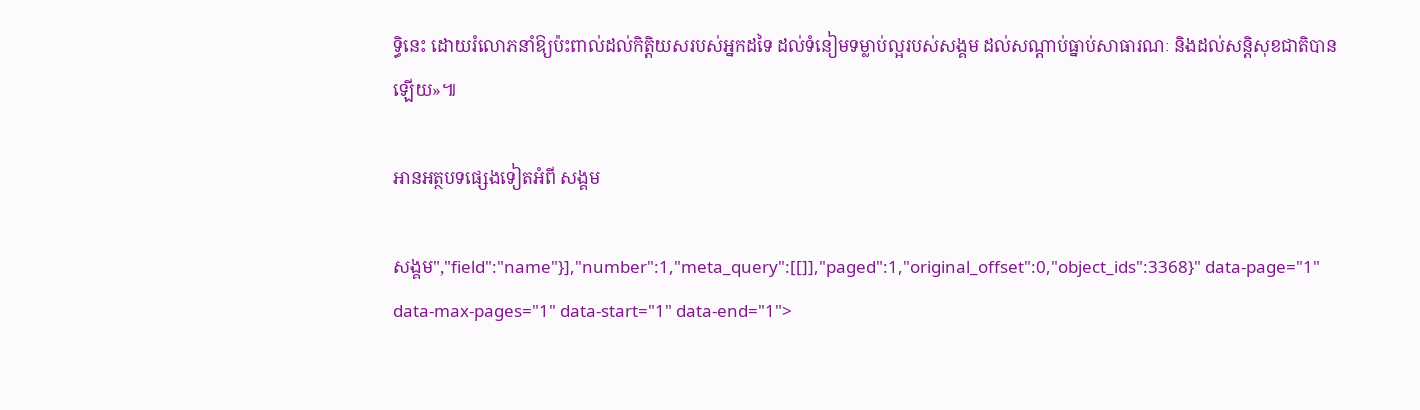ទ្ធិនេះ ដោយរំលោភនាំឱ្យប៉ះពាល់ដល់កិត្តិយសរបស់អ្នកដទៃ ដល់ទំនៀមទម្លាប់ល្អរបស់សង្គម ដល់សណ្តាប់ធ្នាប់សាធារណៈ និងដល់សន្តិសុខជាតិបានឡើយ»៕

អានអត្ថបទផ្សេងទៀតអំពី សង្គម

សង្គម","field":"name"}],"number":1,"meta_query":[[]],"paged":1,"original_offset":0,"object_ids":3368}" data-page="1" data-max-pages="1" data-start="1" data-end="1">